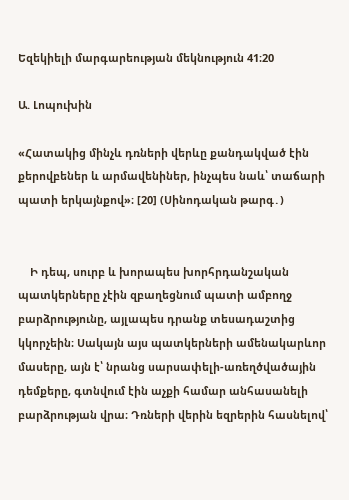Եզեկիելի մարգարեության մեկնություն 41։20

Ա. Լոպուխին

«Հատակից մինչև դռների վերևը քանդակված էին քերովբեներ և արմավենիներ, ինչպես նաև՝ տաճարի պատի երկայնքով»։ [20] (Սինոդական թարգ․)


    Ի դեպ, սուրբ և խորապես խորհրդանշական պատկերները չէին զբաղեցնում պատի ամբողջ բարձրությունը, այլապես դրանք տեսադաշտից կկորչեին։ Սակայն այս պատկերների ամենակարևոր մասերը, այն է՝ նրանց սարսափելի-առեղծվածային դեմքերը, գտնվում էին աչքի համար անհասանելի բարձրության վրա։ Դռների վերին եզրերին հասնելով՝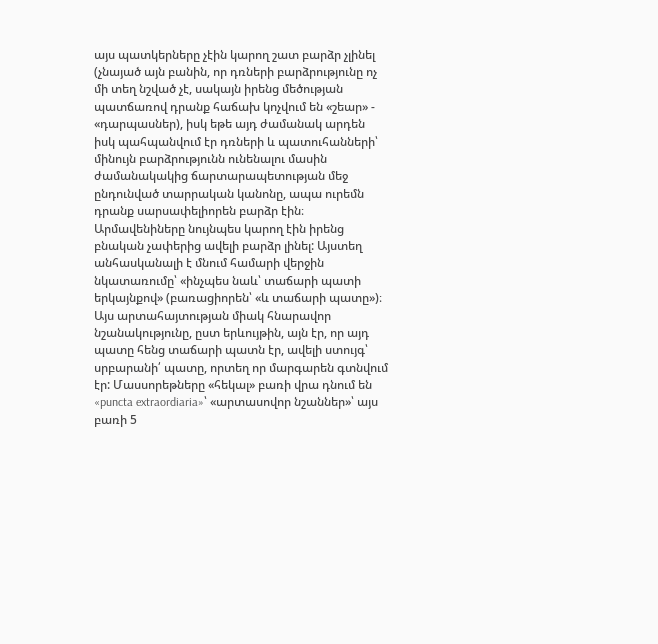այս պատկերները չէին կարող շատ բարձր չլինել (չնայած այն բանին, որ դռների բարձրությունը ոչ մի տեղ նշված չէ, սակայն իրենց մեծության պատճառով դրանք հաճախ կոչվում են «շեար» - «դարպասներ), իսկ եթե այդ ժամանակ արդեն իսկ պահպանվում էր դռների և պատուհանների՝ մինույն բարձրությունն ունենալու մասին ժամանակակից ճարտարապետության մեջ ընդունված տարրական կանոնը, ապա ուրեմն դրանք սարսափելիորեն բարձր էին։ Արմավենիները նույնպես կարող էին իրենց բնական չափերից ավելի բարձր լինել: Այստեղ անհասկանալի է մնում համարի վերջին նկատառումը՝ «ինչպես նաև՝ տաճարի պատի երկայնքով» (բառացիորեն՝ «և տաճարի պատը»)։ Այս արտահայտության միակ հնարավոր նշանակությունը, ըստ երևույթին, այն էր, որ այդ պատը հենց տաճարի պատն էր, ավելի ստույգ՝ սրբարանի՛ պատը, որտեղ որ մարգարեն գտնվում էր: Մասսորեթները «հեկալ» բառի վրա դնում են «puncta extraordiaria»՝ «արտասովոր նշաններ»՝ այս բառի 5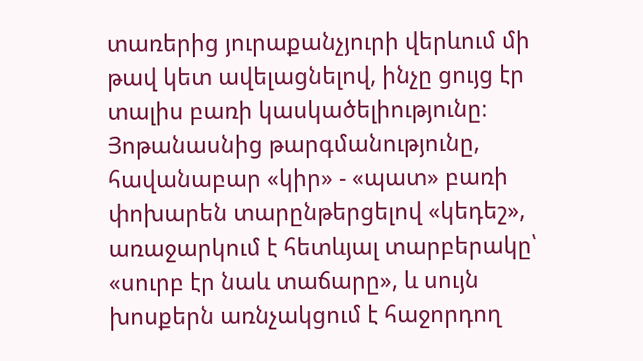տառերից յուրաքանչյուրի վերևում մի թավ կետ ավելացնելով, ինչը ցույց էր տալիս բառի կասկածելիությունը։ Յոթանասնից թարգմանությունը, հավանաբար «կիր» - «պատ» բառի փոխարեն տարընթերցելով «կեդեշ», առաջարկում է հետևյալ տարբերակը՝ «սուրբ էր նաև տաճարը», և սույն խոսքերն առնչակցում է հաջորդող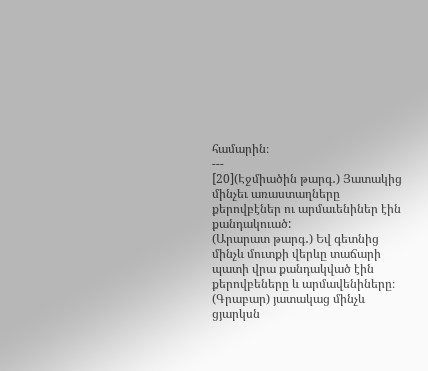համարին։
---
[20](Էջմիածին թարգ․) Յատակից մինչեւ առաստաղները քերովբէներ ու արմաւենիներ էին քանդակուած:
(Արարատ թարգ․) Եվ գետնից մինչև մուտքի վերևը տաճարի պատի վրա քանդակված էին քերովբեները և արմավենիները։
(Գրաբար) յատակաց մինչև ցյարկսն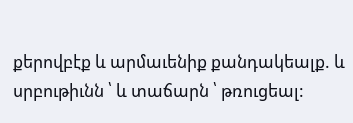քերովբէք և արմաւենիք քանդակեալք. և սրբութիւնն ՝ և տաճարն ՝ թռուցեալ: